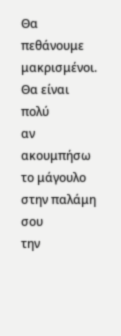Θα πεθάνουμε μακρισμένοι. Θα είναι πολύ
αν ακουμπήσω το μάγουλο στην παλάμη σου
την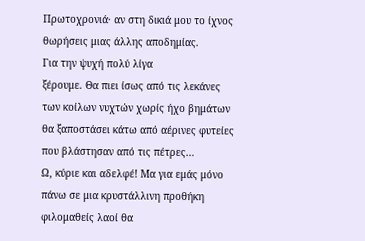Πρωτοχρονιά· αν στη δικιά μου το ίχνος
θωρήσεις μιας άλλης αποδημίας.
Για την ψυχή πολύ λίγα
ξέρουμε. Θα πιει ίσως από τις λεκάνες
των κοίλων νυχτών χωρίς ήχο βημάτων
θα ξαποστάσει κάτω από αέρινες φυτείες
που βλάστησαν από τις πέτρες…
Ω, κύριε και αδελφέ! Μα για εμάς μόνο
πάνω σε μια κρυστάλλινη προθήκη
φιλομαθείς λαοί θα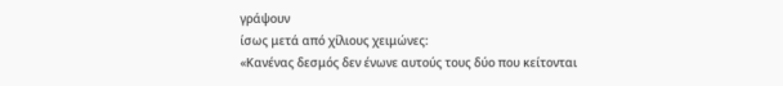γράψουν
ίσως μετά από χίλιους χειμώνες:
«Κανένας δεσμός δεν ένωνε αυτούς τους δύο που κείτονται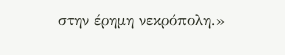στην έρημη νεκρόπολη.»